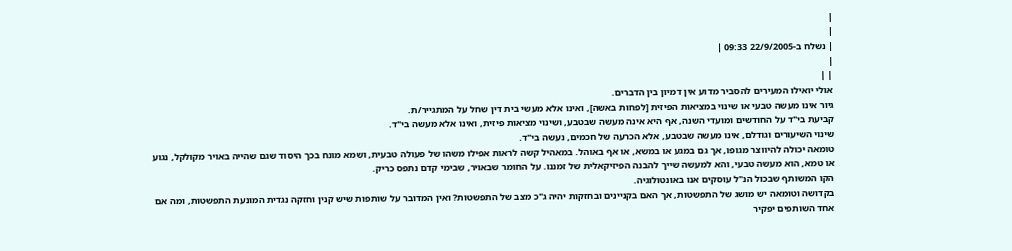|
|
| נשלח ב-22/9/2005 09:33 |
|
| |
אולי יואילו המעירים להסביר מדוע אין דמיון בין הדברים.
גיור אינו מעשה טבעי או שינוי במציאות הפיזית [לפחות באשה], ואינו אלא מעשי בית דין שחל על המתגייר/ת.
קביעת בי"ד על החודשים ומועדי השנה, אף היא אינה מעשה שבטבע, ושינוי מציאות פיזית, ואינו אלא מעשה בי"ד.
שינוי השיעורים וגודלם, אינו מעשה שבטבע, אלא הכרעה של חכמים, נעשה בי"ד.
טומאה יכולה להיווצר מגופו, אך גם במגע או במשא, או אף באוהל. במאהיל קשה לראות אפילו משהו של פעולה טבעית, ושמא מונח בכך היסוד שגם שהייה באויר מקולקל, נגוע או טמא, הוא מעשה טבעי, והא למעשה שייך להבנה הפיזיקאלית של זמננו. על החומר שבאויר, שבימי קדם נתפס כריק.
הקו המשותף שבכול הנ"ל עוסקים אנו באונטולוגיה.
בקדושה וטומאה יש מושג של התפשטות, אך האם בקניינים ובחזקות יהיה ג"כ מצב של התפשטות? ואין המדובר על שותפות שיש קנין וחזקה נגדית המונעת התפשטות, ומה אם אחד השותפים יפקיר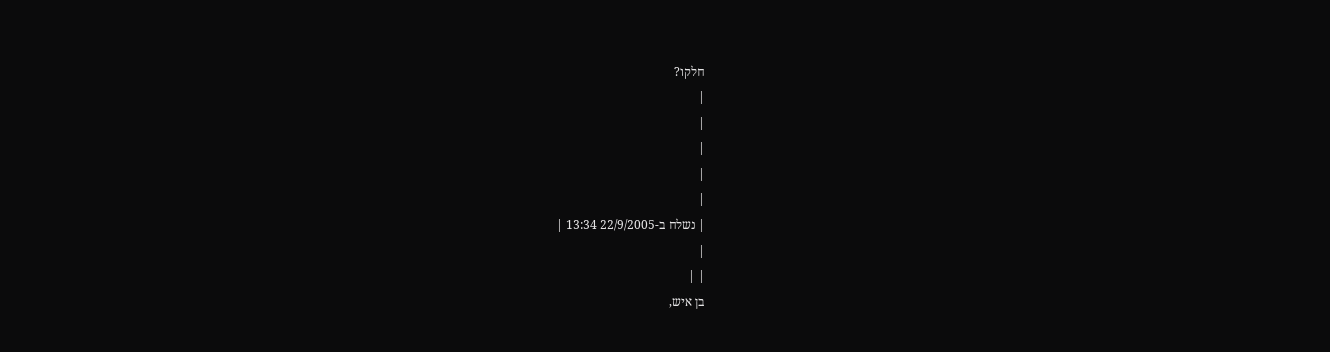חלקו?
|
|
|
|
|
| נשלח ב-22/9/2005 13:34 |
|
| |
בן איש,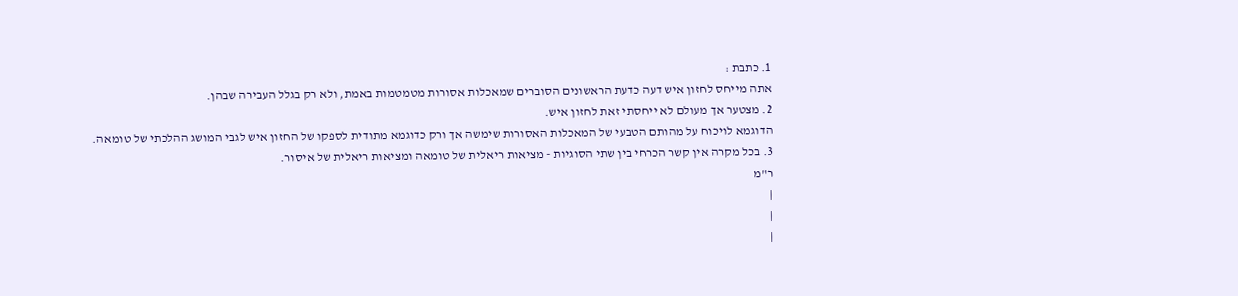1. כתבת :
אתה מייחס לחזון איש דעה כדעת הראשונים הסוברים שמאכלות אסורות מטמטמות באמת, ולא רק בגלל העבירה שבהן.
2. מצטער אך מעולם לא ייחסתי זאת לחזון איש.
הדוגמא לויכוח על מהותם הטבעי של המאכלות האסורות שימשה אך ורק כדוגמא מתודית לספקו של החזון איש לגבי המושג ההלכתי של טומאה.
3. בכל מקרה אין קשר הכרחי בין שתי הסוגיות - מציאות ריאלית של טומאה ומציאות ריאלית של איסור.
ר"מ
|
|
|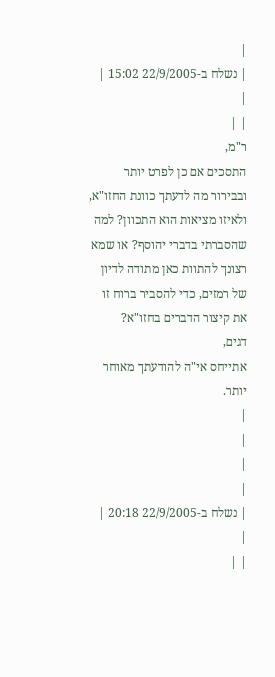|
| נשלח ב-22/9/2005 15:02 |
|
| |
ר"מ,
התסכים אם כן לפרט יותר ובבירור מה לדעתך כוונת החזו"א, ולאיזו מציאות הוא התכוון? למה שהסברתי בדברי יהוסף? או שמא רצונך להתוות כאן מתודה לדיון של רמזים, כדי להסביר ברוח זו את קיצור הדברים בחזו"א?
דגים,
אתייחס אי"ה להודעתך מאוחר יותר.
|
|
|
|
| נשלח ב-22/9/2005 20:18 |
|
| |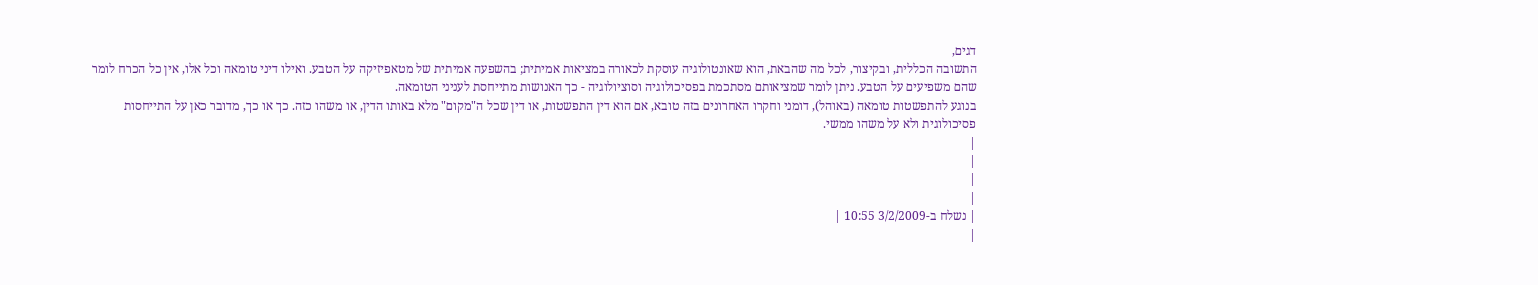דגים,
התשובה הכללית, ובקיצור, לכל מה שהבאת, הוא שאונטולוגיה עוסקת לכאורה במציאות אמיתית; בהשפעה אמיתית של מטאפיזיקה על הטבע. ואילו דיני טומאה וכל אלו, אין כל הכרח לומר שהם משפיעים על הטבע. ניתן לומר שמציאותם מסתכמת בפסיכולוגיה וסוציולוגיה - כך האנושות מתייחסת לעניני הטומאה.
בנוגע להתפשטות טומאה (באוהל), דומני וחקרו האחרונים בזה טובא, אם הוא דין התפשטות, או דין שכל ה"מקום" מלא באותו הדין, או משהו כזה. כך או כך, מדובר כאן על התייחסות פסיכולוגית ולא על משהו ממשי.
|
|
|
|
| נשלח ב-3/2/2009 10:55 |
|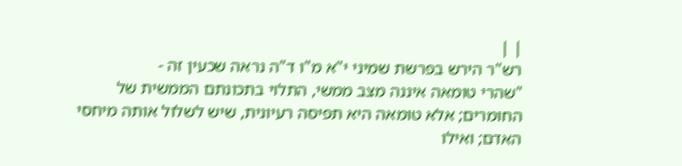| |
רש"ר הירש בפרשת שמיני י"א מ"ו ד"ה נראה שכעין זה -
"שהרי טומאה איננה מצב ממשי, התלוי בתכונתם הממשית של החומרים; אלא טומאה היא תפיסה רעיונית, שיש לשלול אותה מיחסי האדם; ואילו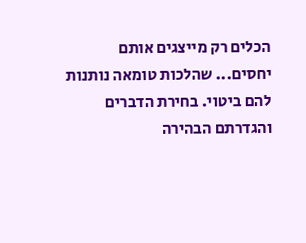הכלים רק מייצגים אותם יחסים... שהלכות טומאה נותנות להם ביטוי. בחירת הדברים והגדרתם הבהירה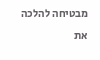מבטיחה להלכה את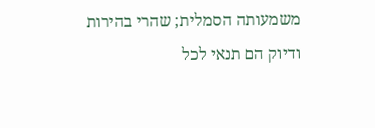משמעותה הסמלית; שהרי בהירות ודיוק הם תנאי לכל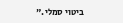ביטוי סמלי."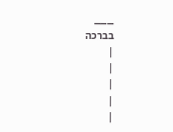___
בברכה
|
|
|
|
|